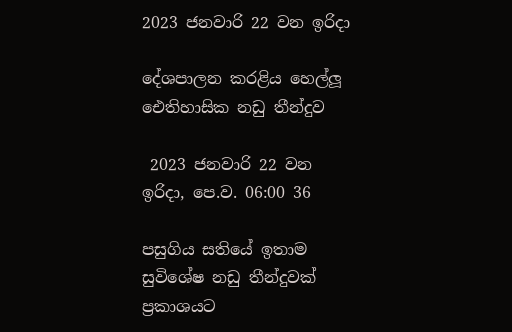2023 ජනවාරි 22 වන ඉරිදා

දේශපාලන කරළිය හෙල්ලූ ඓතිහාසික නඩු තීන්දුව

 2023 ජනවාරි 22 වන ඉරිදා, පෙ.ව. 06:00 36

පසුගිය සතියේ ඉතාම සුවිශේෂ නඩු තීන්දුවක් ප්‍රකාශයට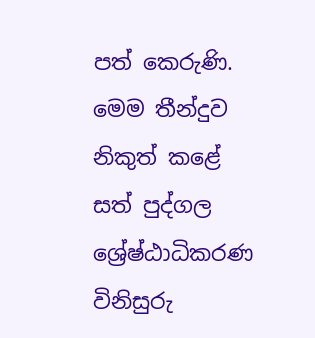පත් කෙරුණි. මෙම තීන්දුව නිකුත් කළේ සත් පුද්ගල ශ්‍රේෂ්ඨාධිකරණ විනිසුරු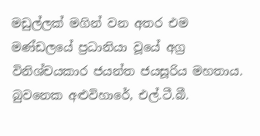මඩුල්ලක් මගින් වන අතර එම මණ්ඩලයේ ප්‍රධානියා වූයේ අග්‍ර විනිශ්චයකාර ජයන්ත ජයසූරිය මහතාය. බුවනෙක අළුවිහාරේ, එල්.ටී.බී.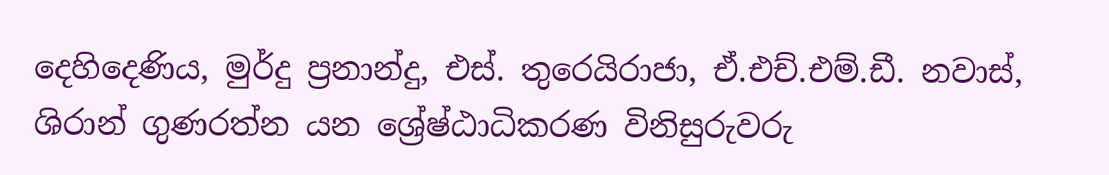දෙහිදෙණිය, මුර්දු ප්‍රනාන්දු, එස්. තුරෙයිරාජා, ඒ.එච්.එම්.ඩී. නවාස්, ශිරාන් ගුණරත්න යන ශ්‍රේෂ්ඨාධිකරණ විනිසුරුවරු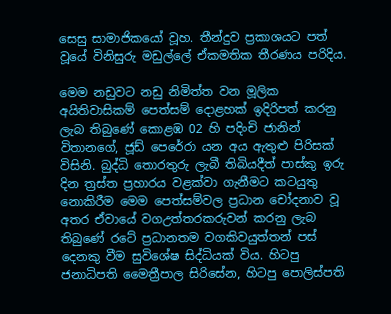සෙසු සාමාජිකයෝ වූහ. තීන්දුව ප්‍රකාශයට පත් වූයේ විනිසුරු මඩුල්ලේ ඒකමතික තීරණය පරිදිය.

මෙම නඩුවට නඩු නිමිත්ත වන මූලික අයිතිවාසිකම් පෙත්සම් දොළහක් ඉදිරිපත් කරනු ලැබ තිබුණේ කොළඹ 02 හි පදිංචි ජානින් විතානගේ, ජූඩ් පෙරේරා යන අය ඇතුළු පිරිසක් විසිනි. බුද්ධි තොරතුරු ලැබී තිබියදීත් පාස්කු ඉරු දින ත්‍රස්ත ප්‍රහාරය වළක්වා ගැනීමට කටයුතු නොකිරීම මෙම පෙත්සම්වල ප්‍රධාන චෝදනාව වූ අතර ඒවායේ වගඋත්තරකරුවන් කරනු ලැබ තිබුණේ රටේ ප්‍රධානතම වගකිවයුත්තන් පස් දෙනකු වීම සුවිශේෂ සිද්ධියක් විය. හිටපු ජනාධිපති මෛත්‍රීපාල සිරිසේන, හිටපු පොලිස්පති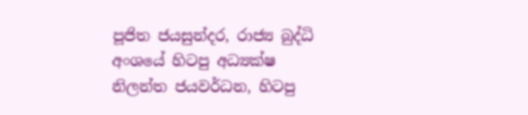පූජිත ජයසුන්දර, රාජ්‍ය බුද්ධි අංශයේ හිටපු අධ්‍යක්ෂ නිලන්ත ජයවර්ධන, හිටපු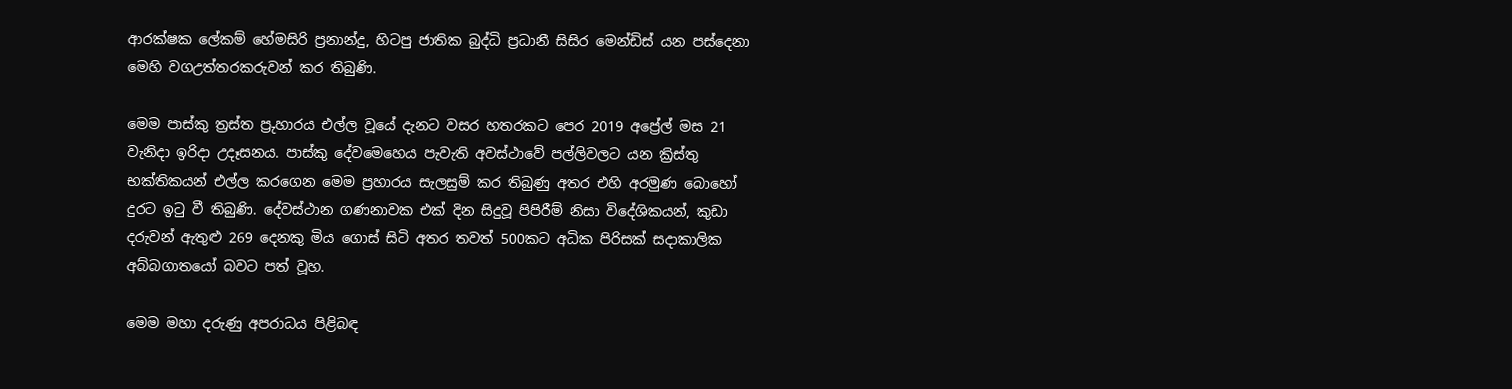ආරක්ෂක ලේකම් හේමසිරි ප්‍රනාන්දු, හිටපු ජාතික බුද්ධි ප්‍රධානී සිසිර මෙන්ඩිස් යන පස්දෙනා මෙහි වගඋත්තරකරුවන් කර තිබුණි.

මෙම පාස්කු ත්‍රස්ත ප්‍රුහාරය එල්ල වූයේ දැනට වසර හතරකට පෙර 2019 අප්‍රේල් මස 21 වැනිදා ඉරිදා උදෑසනය. පාස්කු දේවමෙහෙය පැවැති අවස්ථාවේ පල්ලිවලට යන ක්‍රිස්තු භක්තිකයන් එල්ල කරගෙන මෙම ප්‍රහාරය සැලසුම් කර තිබුණු අතර එහි අරමුණ බොහෝ දුරට ඉටු වී තිබුණි. දේවස්ථාන ගණනාවක එක් දින සිදුවූ පිපිරීම් නිසා විදේශිකයන්, කුඩා දරුවන් ඇතුළු 269 දෙනකු මිය ගොස් සිටි අතර තවත් 500කට අධික පිරිසක් සදාකාලික අබ්බගාතයෝ බවට පත් වූහ.

මෙම මහා දරුණු අපරාධය පිළිබඳ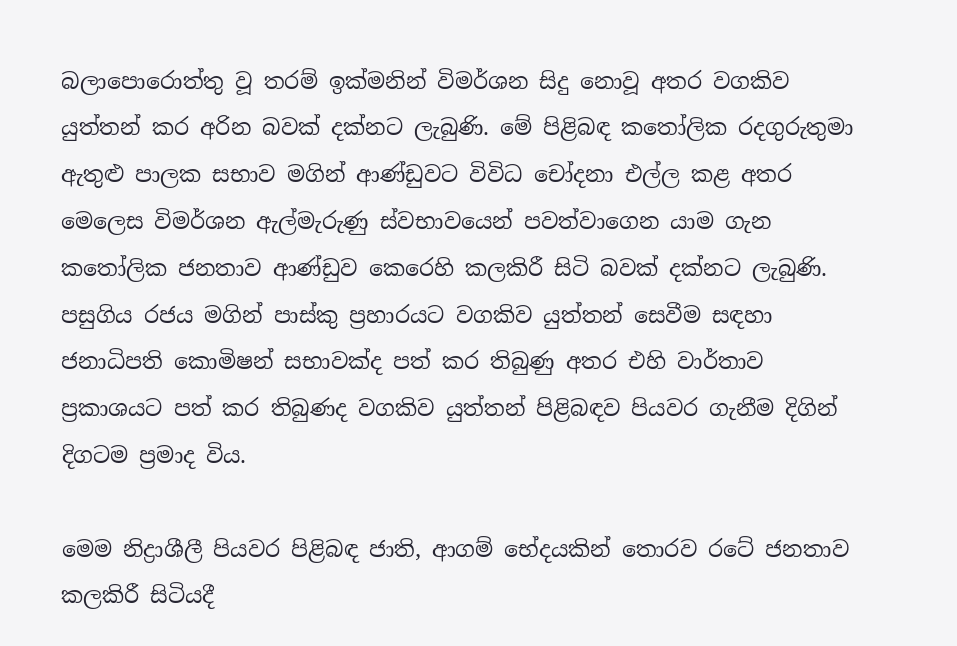බලාපොරොත්තු වූ තරම් ඉක්මනින් විමර්ශන සිදු නොවූ අතර වගකිව යුත්තන් කර අරින බවක් දක්නට ලැබුණි. මේ පිළිබඳ කතෝලික රදගුරුතුමා ඇතුළු පාලක සභාව මගින් ආණ්ඩුවට විවිධ චෝදනා එල්ල කළ අතර මෙලෙස විමර්ශන ඇල්මැරුණු ස්වභාවයෙන් පවත්වාගෙන යාම ගැන කතෝලික ජනතාව ආණ්ඩුව කෙරෙහි කලකිරී සිටි බවක් දක්නට ලැබුණි. පසුගිය රජය මගින් පාස්කු ප්‍රහාරයට වගකිව යුත්තන් සෙවීම සඳහා ජනාධිපති කොමිෂන් සභාවක්ද පත් කර තිබුණු අතර එහි වාර්තාව ප්‍රකාශයට පත් කර තිබුණද වගකිව යුත්තන් පිළිබඳව පියවර ගැනීම දිගින් දිගටම ප්‍රමාද විය.

මෙම නිද්‍රාශීලී පියවර පිළිබඳ ජාති, ආගම් භේදයකින් තොරව රටේ ජනතාව කලකිරී සිටියදී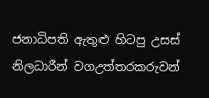ජනාධිපති ඇතුළු හිටපු උසස් නිලධාරීන් වගඋත්තරකරුවන්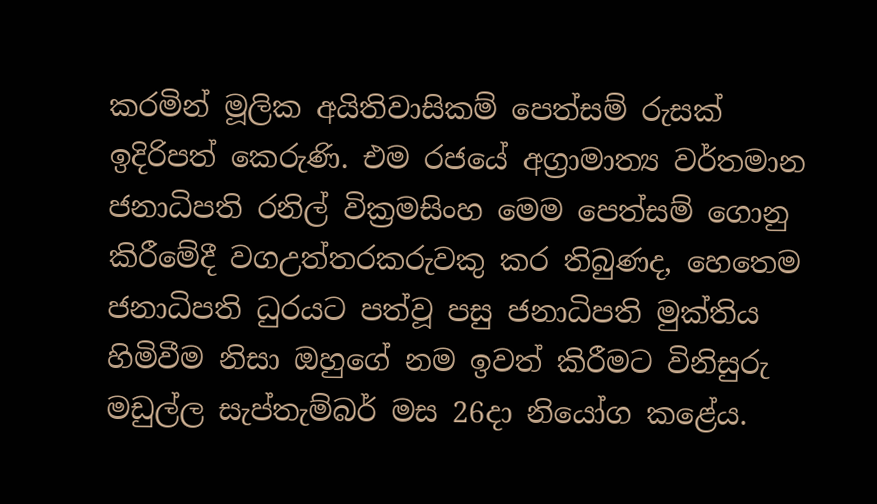කරමින් මූලික අයිතිවාසිකම් පෙත්සම් රුසක් ඉදිරිපත් කෙරුණි. එම රජයේ අග්‍රාමාත්‍ය වර්තමාන ජනාධිපති රනිල් වික්‍රමසිංහ මෙම පෙත්සම් ගොනු කිරීමේදී වගඋත්තරකරුවකු කර තිබුණද, හෙතෙම ජනාධිපති ධුරයට පත්වූ පසු ජනාධිපති මුක්තිය හිමිවීම නිසා ඔහුගේ නම ඉවත් කිරීමට විනිසුරු මඩුල්ල සැප්තැම්බර් මස 26දා නියෝග කළේය.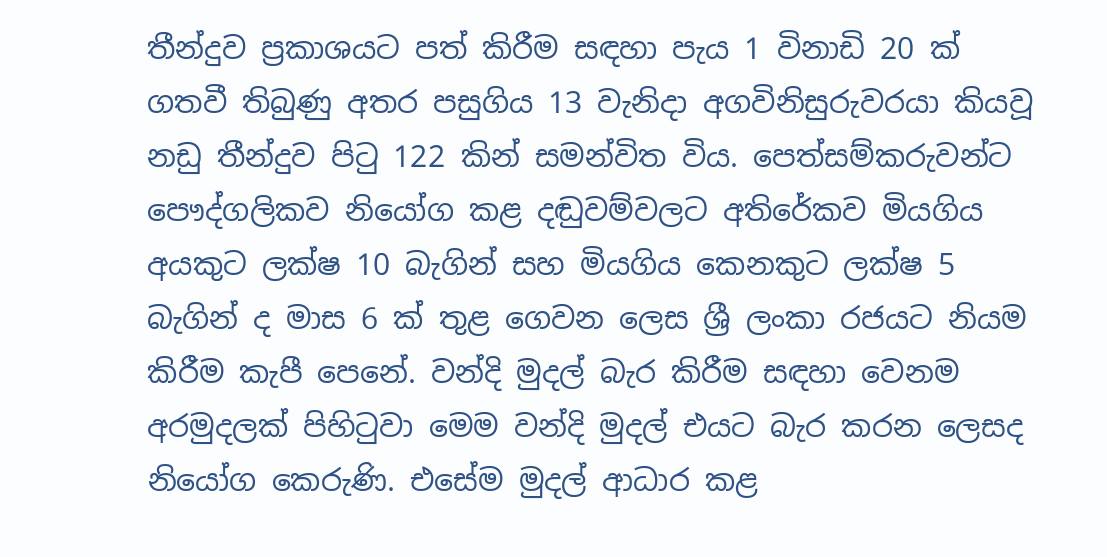තීන්දුව ප්‍රකාශයට පත් කිරීම සඳහා පැය 1 විනාඩි 20 ක් ගතවී තිබුණු අතර පසුගිය 13 වැනිදා අගවිනිසුරුවරයා කියවූ නඩු තීන්දුව පිටු 122 කින් සමන්විත විය. පෙත්සම්කරුවන්ට පෞද්ගලිකව නියෝග කළ දඬුවම්වලට අතිරේකව මියගිය අයකුට ලක්ෂ 10 බැගින් සහ මියගිය කෙනකුට ලක්ෂ 5 බැගින් ද මාස 6 ක් තුළ ගෙවන ලෙස ශ්‍රී ලංකා රජයට නියම කිරීම කැපී පෙනේ. වන්දි මුදල් බැර කිරීම සඳහා වෙනම අරමුදලක් පිහිටුවා මෙම වන්දි මුදල් එයට බැර කරන ලෙසද නියෝග කෙරුණි. එසේම මුදල් ආධාර කළ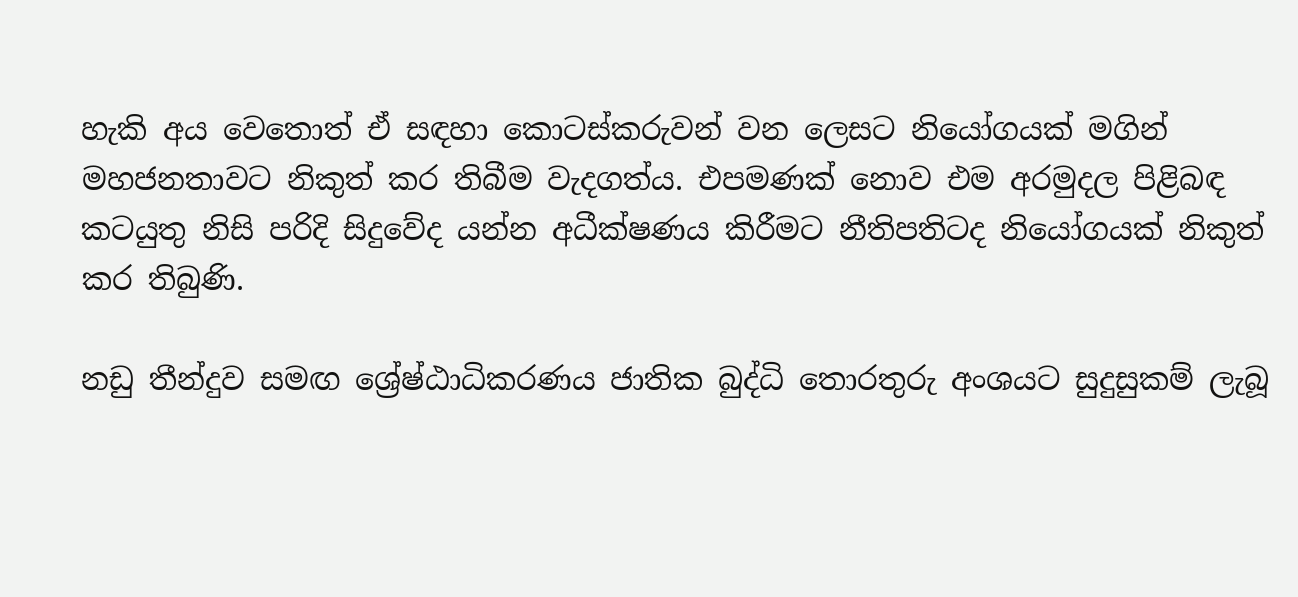හැකි අය වෙතොත් ඒ සඳහා කොටස්කරුවන් වන ලෙසට නියෝගයක් මගින් මහජනතාවට නිකුත් කර තිබීම වැදගත්ය. එපමණක් නොව එම අරමුදල පිළිබඳ කටයුතු නිසි පරිදි සිදුවේද යන්න අධීක්ෂණය කිරීමට නීතිපතිටද නියෝගයක් නිකුත් කර තිබුණි.

නඩු තීන්දුව සමඟ ශ්‍රේෂ්ඨාධිකරණය ජාතික බුද්ධි තොරතුරු අංශයට සුදුසුකම් ලැබූ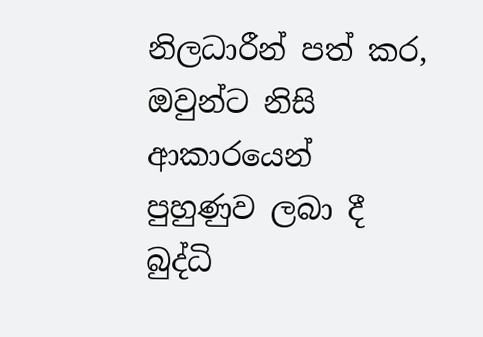නිලධාරීන් පත් කර, ඔවුන්ට නිසි ආකාරයෙන් පුහුණුව ලබා දී බුද්ධි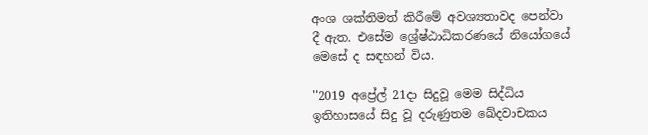අංශ ශක්තිමත් කිරීමේ අවශ්‍යතාවද පෙන්වා දී ඇත. එසේම ශ්‍රේෂ්ඨාධිකරණයේ නියෝගයේ මෙසේ ද සඳහන් විය.

''2019 අප්‍රේල් 21දා සිදුවූ මෙම සිද්ධිය ඉතිහාසයේ සිදු වූ දරුණුතම ඛේදවාචකය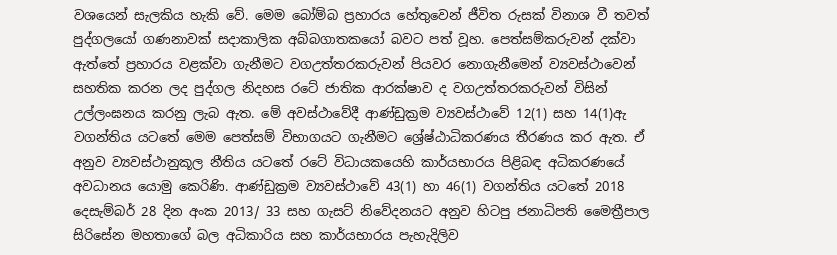වශයෙන් සැලකිය හැකි වේ. මෙම බෝම්බ ප්‍රහාරය හේතුවෙන් ජීවිත රුසක් විනාශ වී තවත් පුද්ගලයෝ ගණනාවක් සදාකාලික අබ්බගාතකයෝ බවට පත් වූහ. පෙත්සම්කරුවන් දක්වා ඇත්තේ ප්‍රහාරය වළක්වා ගැනීමට වගඋත්තරකරුවන් පියවර නොගැනීමෙන් ව්‍යවස්ථාවෙන් සහතික කරන ලද පුද්ගල නිදහස රටේ ජාතික ආරක්ෂාව ද වගඋත්තරකරුවන් විසින් උල්ලංඝනය කරනු ලැබ ඇත. මේ අවස්ථාවේදී ආණ්ඩුක්‍රම ව්‍යවස්ථාවේ 12(1) සහ 14(1)ඇ වගන්තිය යටතේ මෙම පෙත්සම් විභාගයට ගැනීමට ශ්‍රේෂ්ඨාධිකරණය තීරණය කර ඇත. ඒ අනුව ව්‍යවස්ථානුකූල නීතිය යටතේ රටේ විධායකයෙහි කාර්යභාරය පිළිබඳ අධිකරණයේ අවධානය යොමු කෙරිණි. ආණ්ඩුක්‍රම ව්‍යවස්ථාවේ 43(1) හා 46(1) වගන්තිය යටතේ 2018 දෙසැම්බර් 28 දින අංක 2013/ 33 සහ ගැසට් නිවේදනයට අනුව හිටපු ජනාධිපති මෛත්‍රීපාල සිරිසේන මහතාගේ බල අධිකාරිය සහ කාර්යභාරය පැහැදිලිව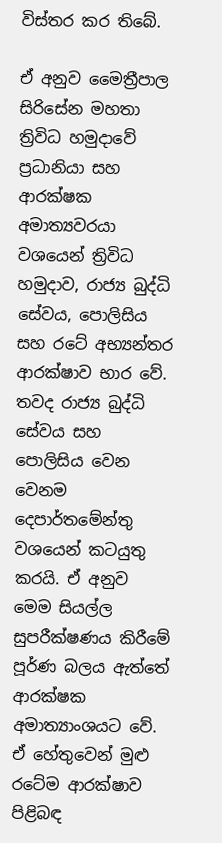විස්තර කර තිබේ.

ඒ අනුව මෛත්‍රීපාල සිරිසේන මහතා ත්‍රිවිධ හමුදාවේ ප්‍රධානියා සහ ආරක්ෂක අමාත්‍යවරයා වශයෙන් ත්‍රිවිධ හමුදාව, රාජ්‍ය බුද්ධි සේවය, පොලිසිය සහ රටේ අභ්‍යන්තර ආරක්ෂාව භාර වේ. තවද රාජ්‍ය බුද්ධි සේවය සහ පොලිසිය වෙන වෙනම දෙපාර්තමේන්තු වශයෙන් කටයුතු කරයි. ඒ අනුව මෙම සියල්ල සුපරීක්ෂණය කිරීමේ පූර්ණ බලය ඇත්තේ ආරක්ෂක අමාත්‍යාංශයට වේ. ඒ හේතුවෙන් මුළු රටේම ආරක්ෂාව පිළිබඳ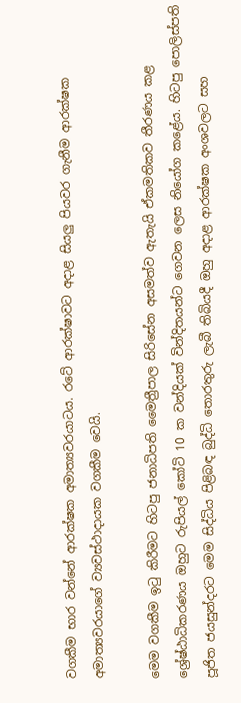වගකීම භාර වන්නේ ආරක්ෂක අමාත්‍යවරයාටය. රටේ ආරක්ෂාවට අදාළ සියලු පියවර ගැනීම ආරක්ෂක අමාත්‍යවරයාගේ ව්‍යවස්ථාදායක වගකීම වෙයි.

මෙම වගකීම ඉටු කිරීමට හිටපු ජනාධිපති මෛත්‍රීපාල සිරිසේන අසමත්ව ඇතැයි ඒකමතිකව තීරණය කළ ශ්‍රේෂ්ඨාධිකරණය ඔහුට රුපියල් කෝටි 10 ක වන්දියක් වින්දිතයන්ට ගෙවන ලෙස නියෝග කළේය. හිටපු පොලිස්පති පූජිත ජයසුන්දරට මෙම සිද්ධිය පිළිබඳ බුද්ධි තොරතුරු ලැබී තිබියදී ඔහු අදාළ ආරක්ෂක අංශවලට සහ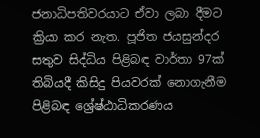ජනාධිපතිවරයාට ඒවා ලබා දීමට ක්‍රියා කර නැත. පූජිත ජයසුන්දර සතුව සිද්ධිය පිළිබඳ වාර්තා 97ක් තිබියදී කිසිදු පියවරක් නොගැනීම පිළිබඳ ශ්‍රේෂ්ඨාධිකරණය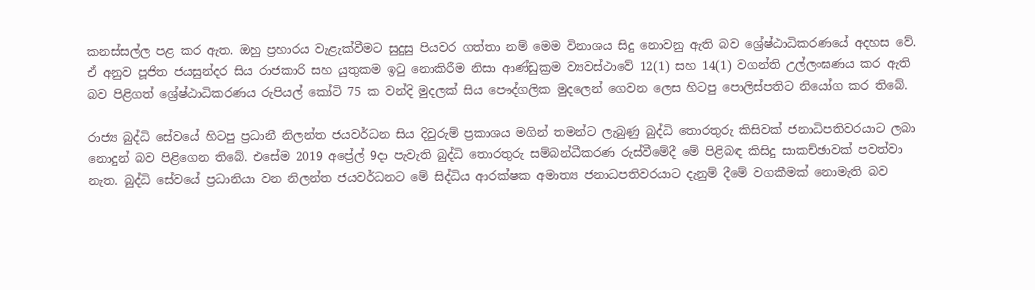කනස්සල්ල පළ කර ඇත. ඔහු ප්‍රහාරය වැළැක්වීමට සුදුසු පියවර ගත්තා නම් මෙම විනාශය සිදු නොවනු ඇති බව ශ්‍රේෂ්ඨාධිකරණයේ අදහස වේ. ඒ අනුව පූජිත ජයසුන්දර සිය රාජකාරි සහ යුතුකම ඉටු නොකිරීම නිසා ආණ්ඩුක්‍රම ව්‍යවස්ථාවේ 12(1) සහ 14(1) වගන්ති උල්ලංඝණය කර ඇති බව පිළිගත් ශ්‍රේෂ්ඨාධිකරණය රුපියල් කෝටි 75 ක වන්දි මුදලක් සිය පෞද්ගලික මුදලෙන් ගෙවන ලෙස හිටපු පොලිස්පතිට නියෝග කර තිබේ.

රාජ්‍ය බුද්ධි සේවයේ හිටපු ප්‍රධානී නිලන්ත ජයවර්ධන සිය දිවුරුම් ප්‍රකාශය මගින් තමන්ට ලැබුණු බුද්ධි තොරතුරු කිසිවක් ජනාධිපතිවරයාට ලබා නොදුන් බව පිළිගෙන තිබේ. එසේම 2019 අප්‍රේල් 9දා පැවැති බුද්ධි තොරතුරු සම්බන්ධීකරණ රුස්වීමේදී මේ පිළිබඳ කිසිදු සාකච්ඡාවක් පවත්වා නැත. බුද්ධි සේවයේ ප්‍රධානියා වන නිලන්ත ජයවර්ධනට මේ සිද්ධිය ආරක්ෂක අමාත්‍ය ජනාධපතිවරයාට දැනුම් දීමේ වගකීමක් නොමැති බව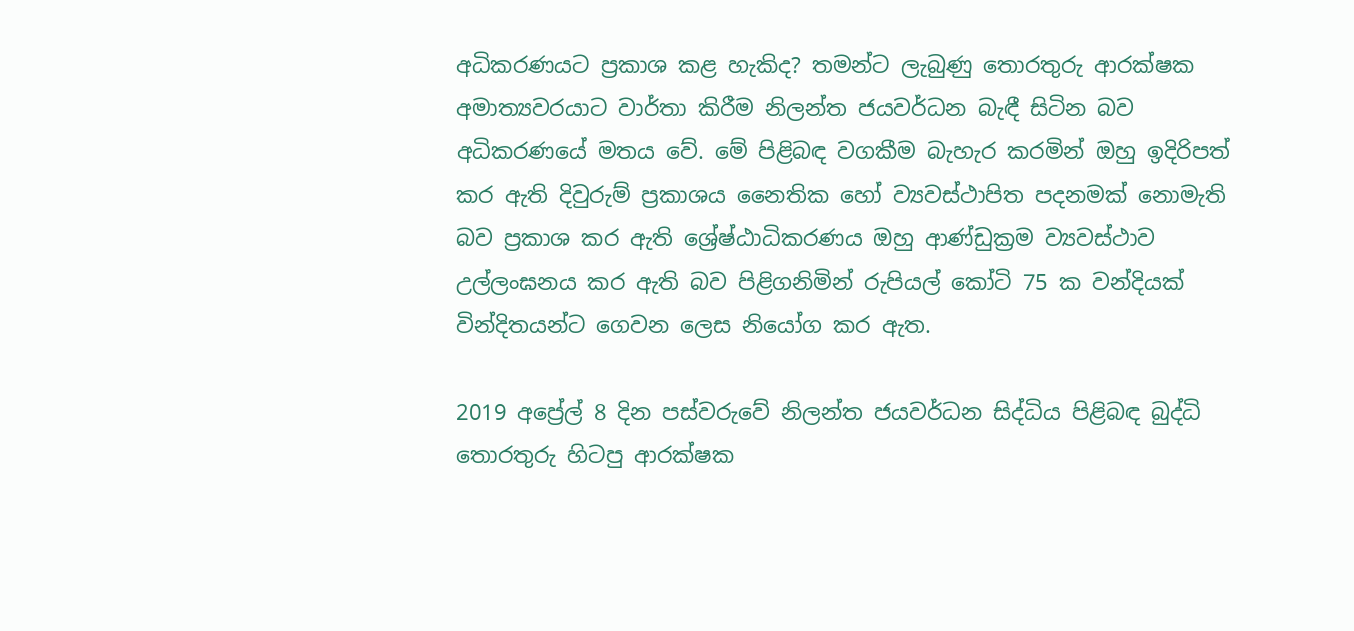අධිකරණයට ප්‍රකාශ කළ හැකිද? තමන්ට ලැබුණු තොරතුරු ආරක්ෂක අමාත්‍යවරයාට වාර්තා කිරීම නිලන්ත ජයවර්ධන බැඳී සිටින බව අධිකරණයේ මතය වේ. මේ පිළිබඳ වගකීම බැහැර කරමින් ඔහු ඉදිරිපත් කර ඇති දිවුරුම් ප්‍රකාශය නෛතික හෝ ව්‍යවස්ථාපිත පදනමක් නොමැති බව ප්‍රකාශ කර ඇති ශ්‍රේෂ්ඨාධිකරණය ඔහු ආණ්ඩුක්‍රම ව්‍යවස්ථාව උල්ලංඝනය කර ඇති බව පිළිගනිමින් රුපියල් කෝටි 75 ක වන්දියක් වින්දිතයන්ට ගෙවන ලෙස නියෝග කර ඇත.

2019 අප්‍රේල් 8 දින පස්වරුවේ නිලන්ත ජයවර්ධන සිද්ධිය පිළිබඳ බුද්ධි තොරතුරු හිටපු ආරක්ෂක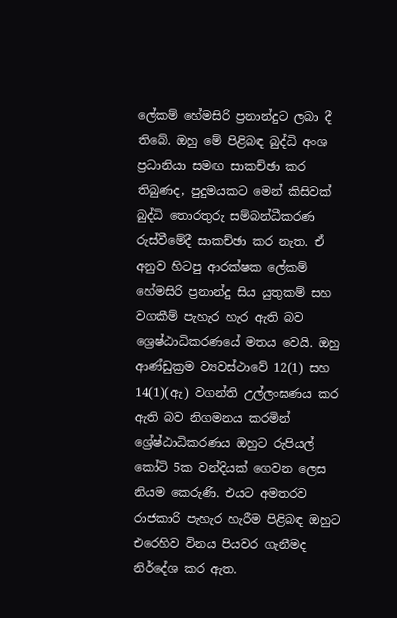ලේකම් හේමසිරි ප්‍රනාන්දුට ලබා දී තිබේ. ඔහු මේ පිළිබඳ බුද්ධි අංශ ප්‍රධානියා සමඟ සාකච්ඡා කර තිබුණද, පුදුමයකට මෙන් කිසිවක් බුද්ධි තොරතුරු සම්බන්ධීකරණ රුස්වීමේදී සාකච්ඡා කර නැත. ඒ අනුව හිටපු ආරක්ෂක ලේකම් හේමසිරි ප්‍රනාන්දු සිය යුතුකම් සහ වගකීම් පැහැර හැර ඇති බව ශ්‍රෙෂ්ඨාධිකරණයේ මතය වෙයි. ඔහු ආණ්ඩුක්‍රම ව්‍යවස්ථාවේ 12(1) සහ 14(1)(ඇ) වගන්ති උල්ලංඝණය කර ඇති බව නිගමනය කරමින් ශ්‍රේෂ්ඨාධිකරණය ඔහුට රුපියල් කෝටි 5ක වන්දියක් ගෙවන ලෙස නියම කෙරුණි. එයට අමතරව රාජකාරි පැහැර හැරීම පිළිබඳ ඔහුට එරෙහිව විනය පියවර ගැනීමද නිර්දේශ කර ඇත.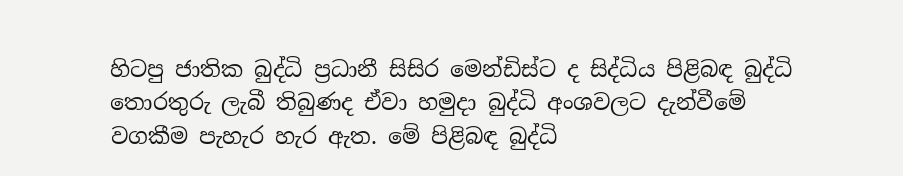හිටපු ජාතික බුද්ධි ප්‍රධානී සිසිර මෙන්ඩිස්ට ද සිද්ධිය පිළිබඳ බුද්ධි තොරතුරු ලැබී තිබුණද ඒවා හමුදා බුද්ධි අංශවලට දැන්වීමේ වගකීම පැහැර හැර ඇත. මේ පිළිබඳ බුද්ධි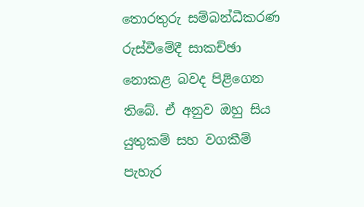තොරතුරු සම්බන්ධීකරණ රුස්වීමේදී සාකච්ඡා නොකළ බවද පිළිගෙන තිබේ. ඒ අනුව ඔහු සිය යුතුකම් සහ වගකීම් පැහැර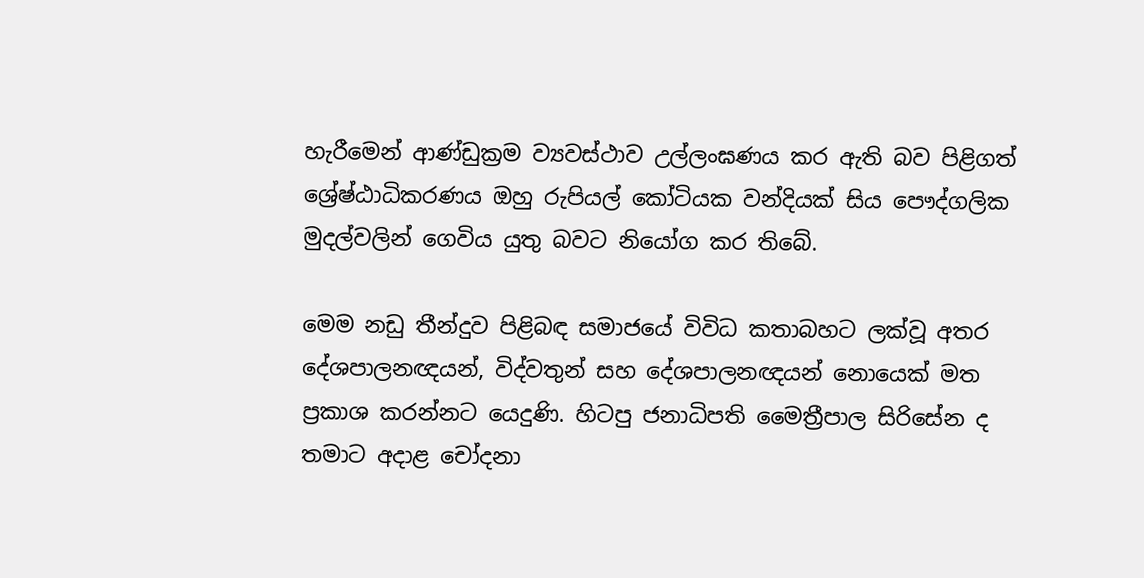හැරීමෙන් ආණ්ඩුක්‍රම ව්‍යවස්ථාව උල්ලංඝණය කර ඇති බව පිළිගත් ශ්‍රේෂ්ඨාධිකරණය ඔහු රුපියල් කෝටියක වන්දියක් සිය පෞද්ගලික මුදල්වලින් ගෙවිය යුතු බවට නියෝග කර තිබේ.

මෙම නඩු තීන්දුව පිළිබඳ සමාජයේ විවිධ කතාබහට ලක්වූ අතර දේශපාලනඥයන්, විද්වතුන් සහ දේශපාලනඥයන් නොයෙක් මත ප්‍රකාශ කරන්නට යෙදුණි. හිටපු ජනාධිපති මෛත්‍රීපාල සිරිසේන ද තමාට අදාළ චෝදනා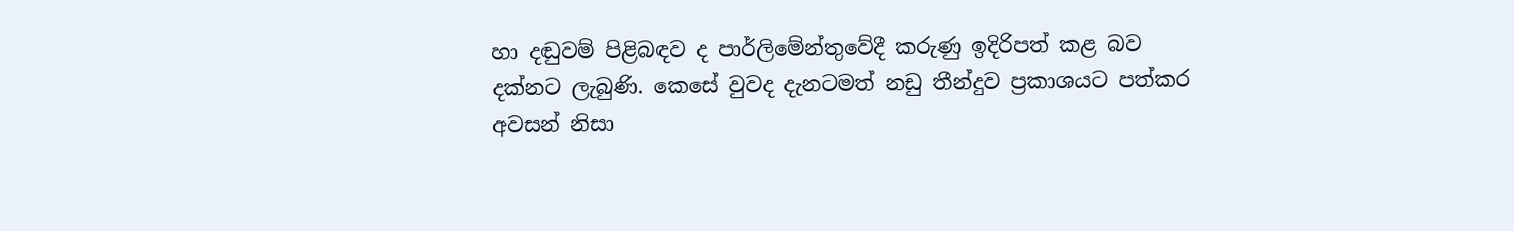හා දඬුවම් පිළිබඳව ද පාර්ලිමේන්තුවේදී කරුණු ඉදිරිපත් කළ බව දක්නට ලැබුණි. කෙසේ වුවද දැනටමත් නඩු තීන්දුව ප්‍රකාශයට පත්කර අවසන් නිසා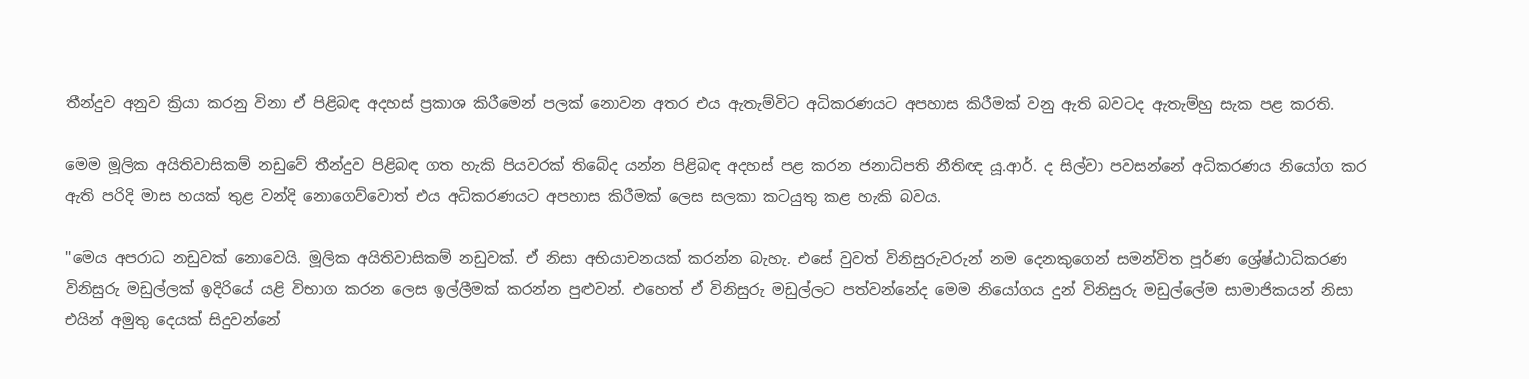තීන්දුව අනුව ක්‍රියා කරනු විනා ඒ පිළිබඳ අදහස් ප්‍රකාශ කිරීමෙන් පලක් නොවන අතර එය ඇතැම්විට අධිකරණයට අපහාස කිරීමක් වනු ඇති බවටද ඇතැම්හු සැක පළ කරති.

මෙම මූලික අයිතිවාසිකම් නඩුවේ තීන්දුව පිළිබඳ ගත හැකි පියවරක් තිබේද යන්න පිළිබඳ අදහස් පළ කරන ජනාධිපති නීතිඥ යූ.ආර්. ද සිල්වා පවසන්නේ අධිකරණය නියෝග කර ඇති පරිදි මාස හයක් තුළ වන්දි නොගෙව්වොත් එය අධිකරණයට අපහාස කිරීමක් ලෙස සලකා කටයුතු කළ හැකි බවය.

''මෙය අපරාධ නඩුවක් නොවෙයි. මූලික අයිතිවාසිකම් නඩුවක්. ඒ නිසා අභියාචනයක් කරන්න බැහැ. එසේ වුවත් විනිසුරුවරුන් නම දෙනකුගෙන් සමන්විත පූර්ණ ශ්‍රේෂ්ඨාධිකරණ විනිසුරු මඩුල්ලක් ඉදිරියේ යළි විභාග කරන ලෙස ඉල්ලීමක් කරන්න පුළුවන්. එහෙත් ඒ විනිසුරු මඩුල්ලට පත්වන්නේද මෙම නියෝගය දුන් විනිසුරු මඩුල්ලේම සාමාජිකයන් නිසා එයින් අමුතු දෙයක් සිදුවන්නේ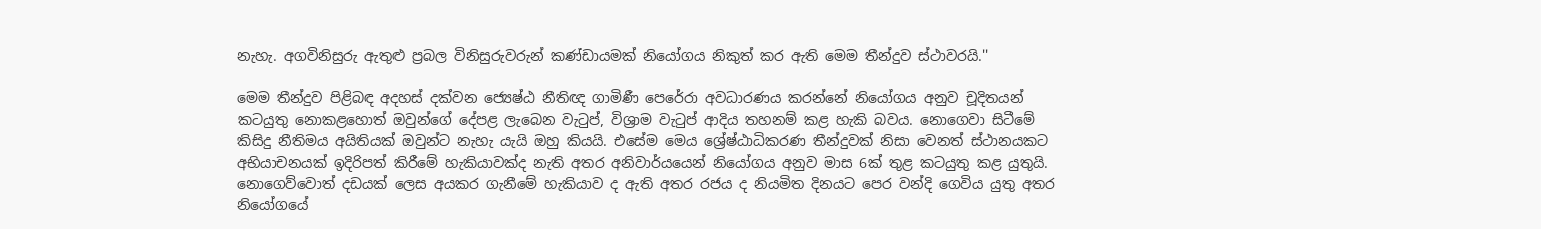නැහැ. අගවිනිසුරු ඇතුළු ප්‍රබල විනිසුරුවරුන් කණ්ඩායමක් නියෝගය නිකුත් කර ඇති මෙම තීන්දුව ස්ථාවරයි.''

මෙම තීන්දුව පිළිබඳ අදහස් දක්වන ජ්‍යෙෂ්ඨ නීතිඥ ගාමිණී පෙරේරා අවධාරණය කරන්නේ නියෝගය අනුව චූදිතයන් කටයුතු නොකළහොත් ඔවුන්ගේ දේපළ ලැබෙන වැටුප්, විශ්‍රාම වැටුප් ආදිය තහනම් කළ හැකි බවය. නොගෙවා සිටීමේ කිසිදු නීතිමය අයිතියක් ඔවුන්ට නැහැ යැයි ඔහු කියයි. එසේම මෙය ශ්‍රේෂ්ඨාධිකරණ තීන්දුවක් නිසා වෙනත් ස්ථානයකට අභියාචනයක් ඉදිරිපත් කිරීමේ හැකියාවක්ද නැති අතර අනිවාර්යයෙන් නියෝගය අනුව මාස 6ක් තුළ කටයුතු කළ යුතුයි. නොගෙව්වොත් දඩයක් ලෙස අයකර ගැනීමේ හැකියාව ද ඇති අතර රජය ද නියමිත දිනයට පෙර වන්දි ගෙවිය යුතු අතර නියෝගයේ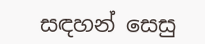සඳහන් සෙසු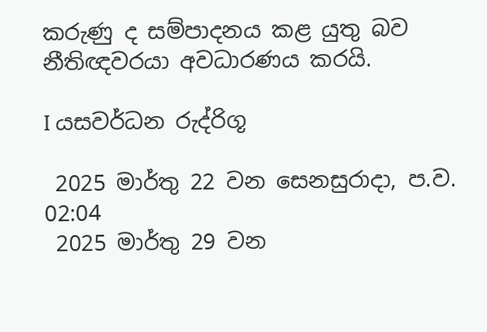කරුණු ද සම්පාදනය කළ යුතු බව නීතිඥවරයා අවධාරණය කරයි.

I යසවර්ධන රුද්රිගූ

 2025 මාර්තු 22 වන සෙනසුරාදා, ප.ව. 02:04
 2025 මාර්තු 29 වන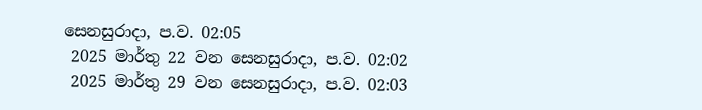සෙනසුරාදා, ප.ව. 02:05
 2025 මාර්තු 22 වන සෙනසුරාදා, ප.ව. 02:02
 2025 මාර්තු 29 වන සෙනසුරාදා, ප.ව. 02:03